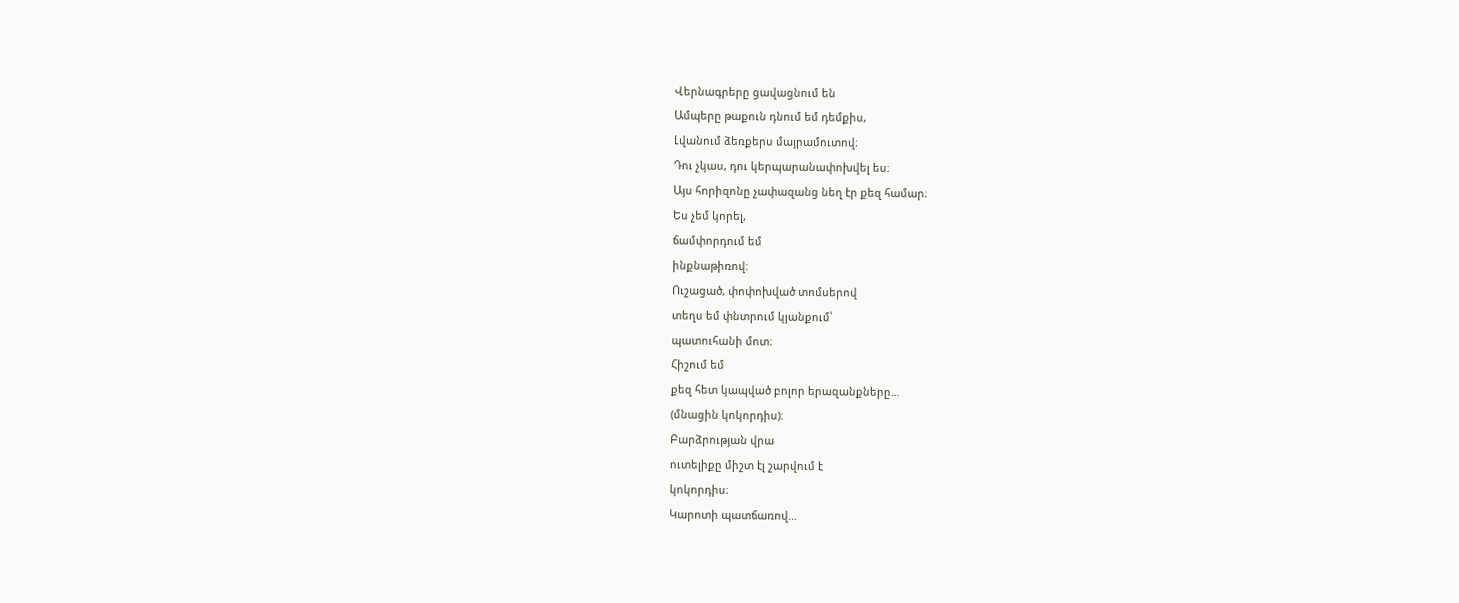Վերնագրերը ցավացնում են
Ամպերը թաքուն դնում եմ դեմքիս,
Լվանում ձեռքերս մայրամուտով։
Դու չկաս, դու կերպարանափոխվել ես։
Այս հորիզոնը չափազանց նեղ էր քեզ համար։
Ես չեմ կորել,
ճամփորդում եմ
ինքնաթիռով։
Ուշացած, փոփոխված տոմսերով
տեղս եմ փնտրում կյանքում՝
պատուհանի մոտ։
Հիշում եմ
քեզ հետ կապված բոլոր երազանքները…
(մնացին կոկորդիս)։
Բարձրության վրա
ուտելիքը միշտ էլ շարվում է
կոկորդիս։
Կարոտի պատճառով…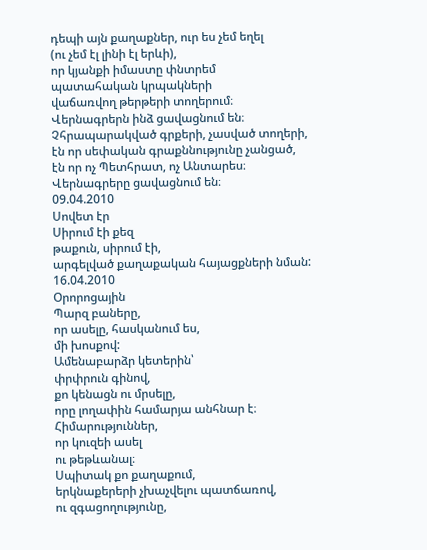դեպի այն քաղաքներ, ուր ես չեմ եղել
(ու չեմ էլ լինի էլ երևի),
որ կյանքի իմաստը փնտրեմ
պատահական կրպակների
վաճառվող թերթերի տողերում։
Վերնագրերն ինձ ցավացնում են։
Չհրապարակված գրքերի, չասված տողերի,
էն որ սեփական գրաքննությունը չանցած,
էն որ ոչ Պետհրատ, ոչ Անտարես։
Վերնագրերը ցավացնում են։
09.04.2010
Սովետ էր
Սիրում էի քեզ
թաքուն, սիրում էի,
արգելված քաղաքական հայացքների նման:
16.04.2010
Օրորոցային
Պարզ բաները,
որ ասելը, հասկանում ես,
մի խոսքով:
Ամենաբարձր կետերին՝
փրփրուն գինով,
քո կենացն ու մրսելը,
որը լողափին համարյա անհնար է։
Հիմարություններ,
որ կուզեի ասել
ու թեթևանալ։
Սպիտակ քո քաղաքում,
երկնաքերերի չխաչվելու պատճառով,
ու զգացողությունը,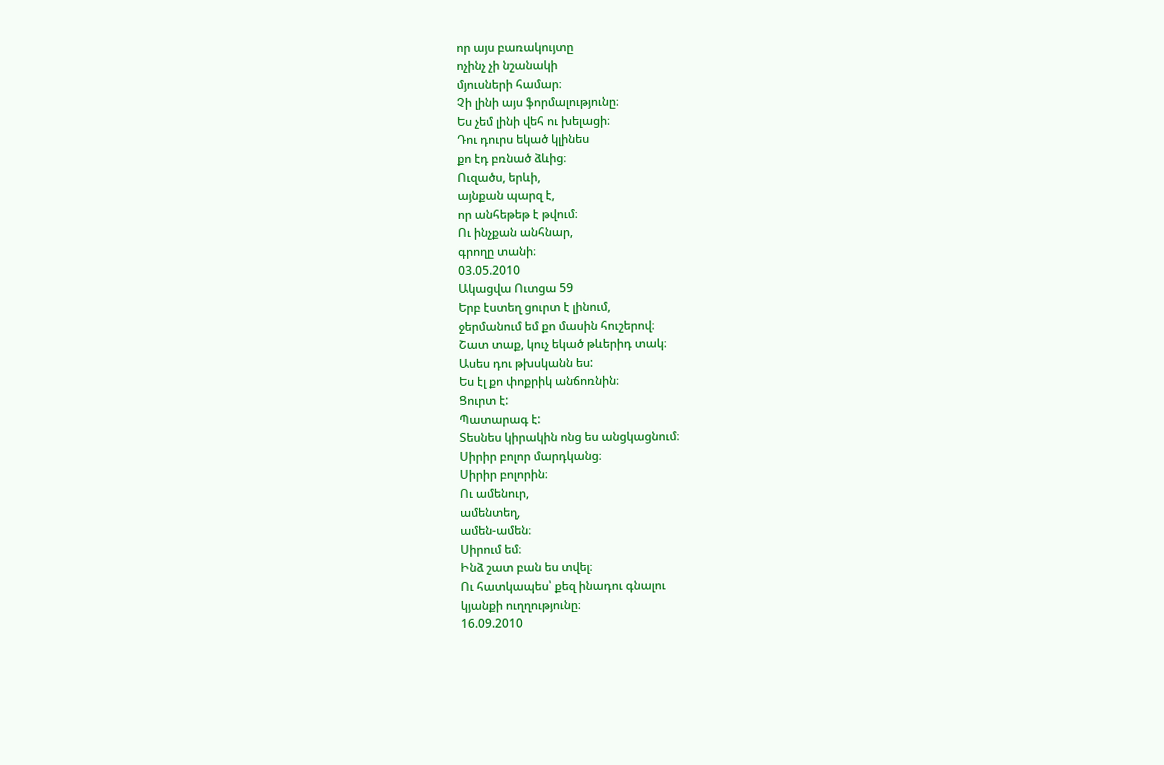որ այս բառակույտը
ոչինչ չի նշանակի
մյուսների համար։
Չի լինի այս ֆորմալությունը։
Ես չեմ լինի վեհ ու խելացի։
Դու դուրս եկած կլինես
քո էդ բռնած ձևից։
Ուզածս, երևի,
այնքան պարզ է,
որ անհեթեթ է թվում։
Ու ինչքան անհնար,
գրողը տանի։
03.05.2010
Ակացվա Ուտցա 59
Երբ էստեղ ցուրտ է լինում,
ջերմանում եմ քո մասին հուշերով։
Շատ տաք, կուչ եկած թևերիդ տակ։
Ասես դու թխսկանն ես:
Ես էլ քո փոքրիկ անճոռնին։
Ցուրտ է:
Պատարագ է:
Տեսնես կիրակին ոնց ես անցկացնում։
Սիրիր բոլոր մարդկանց։
Սիրիր բոլորին։
Ու ամենուր,
ամենտեղ,
ամեն-ամեն։
Սիրում եմ։
Ինձ շատ բան ես տվել։
Ու հատկապես՝ քեզ ինադու գնալու
կյանքի ուղղությունը։
16.09.2010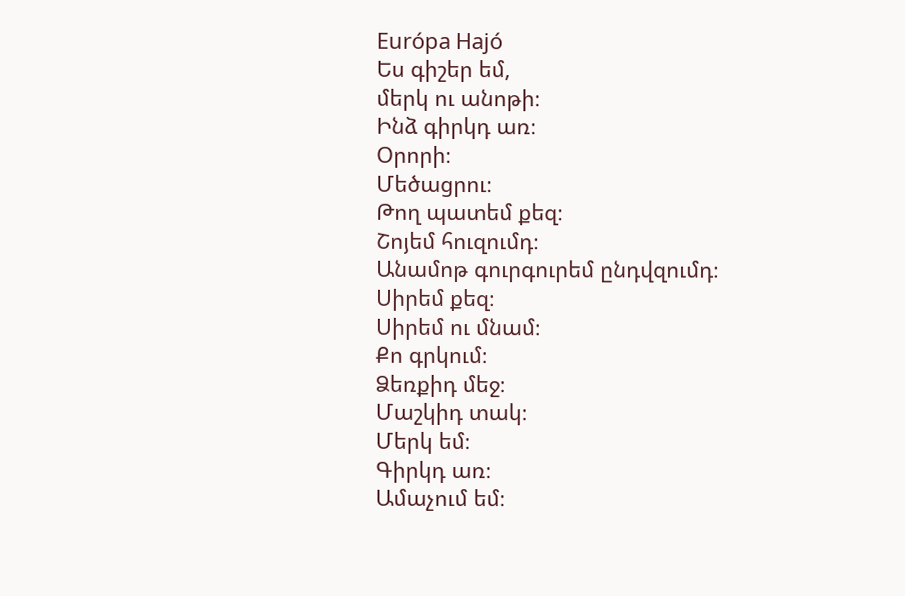Európa Hajó
Ես գիշեր եմ,
մերկ ու անոթի։
Ինձ գիրկդ առ։
Օրորի։
Մեծացրու։
Թող պատեմ քեզ։
Շոյեմ հուզումդ։
Անամոթ գուրգուրեմ ընդվզումդ։
Սիրեմ քեզ։
Սիրեմ ու մնամ։
Քո գրկում։
Ձեռքիդ մեջ։
Մաշկիդ տակ։
Մերկ եմ։
Գիրկդ առ։
Ամաչում եմ։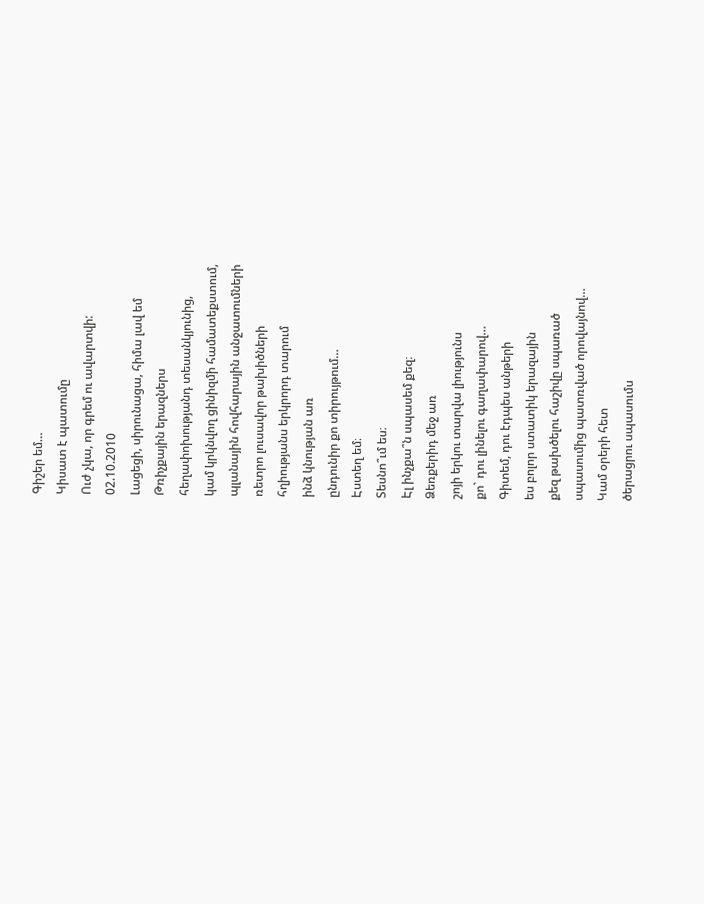Գիշեր եմ…
Կիսատ է պատումը
Ուժ չկա, որ գրեմ ու ավարտվի:
02.10.2010
Լացեցի, սիրունացա, հիմա լավ եմ
Թռիչքային երազներս
հեղափոխությանդ տեսանկյունից,
կամ կրկնվող ցինիզմի համատեքստում,
պլանային հովհարային անջատումների
ռետրո լուսավոր թախիծների
հղիությանս երկրորդ տարում
ինձ կնության առ
ընդունիր քո տիրույթում…
Էստեղ եմ։
Տեսնո՞ւմ ես։
Էլ ինչքա՞ն սպասեմ քեզ։
Ձեռքերիդ մեջ առ
շոյի երկու տարվա լիությունս
քո` դու լինելու գաղափարով…
Գիտեմ, դու էդպես անթերի
ես բոլոր ստատիկ երազային
քեզ թախծելու հաշիվը սպառած
սպասումից պատռված որովայնով…
Կամ օրերի հետ
ծերացրու սպասումս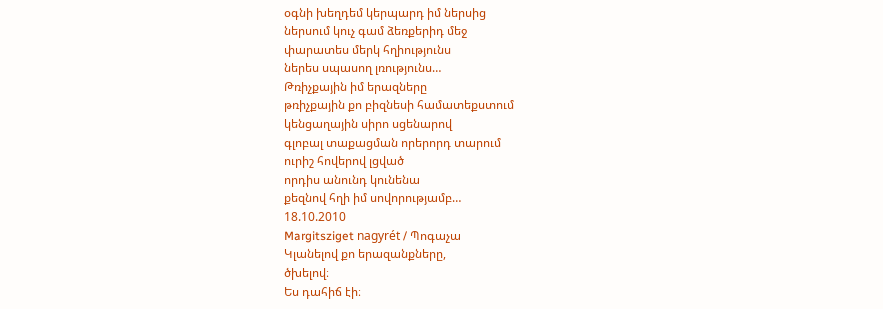օգնի խեղդեմ կերպարդ իմ ներսից
ներսում կուչ գամ ձեռքերիդ մեջ
փարատես մերկ հղիությունս
ներես սպասող լռությունս…
Թռիչքային իմ երազները
թռիչքային քո բիզնեսի համատեքստում
կենցաղային սիրո սցենարով
գլոբալ տաքացման որերորդ տարում
ուրիշ հովերով լցված
որդիս անունդ կունենա
քեզնով հղի իմ սովորությամբ…
18.10.2010
Margitsziget nagyrét / Պոգաչա
Կլանելով քո երազանքները,
ծխելով։
Ես դահիճ էի։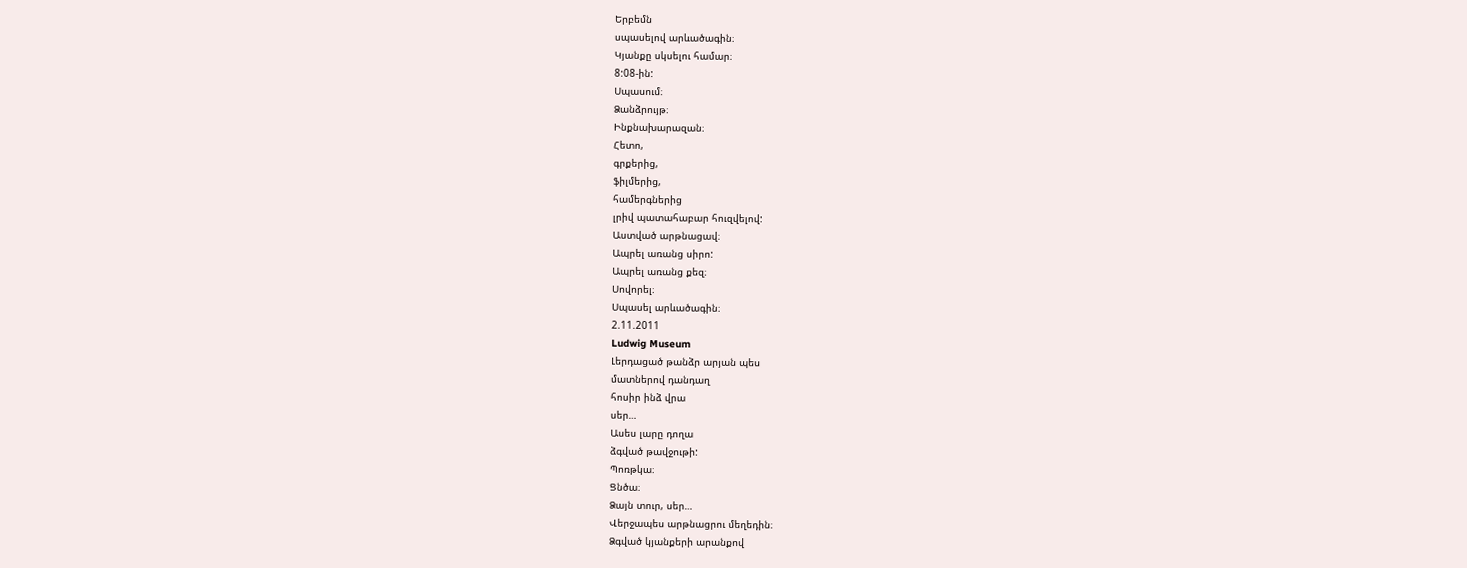Երբեմն
սպասելով արևածագին։
Կյանքը սկսելու համար։
8:08-ին:
Սպասում։
Ձանձրույթ։
Ինքնախարազան։
Հետո,
գրքերից,
ֆիլմերից,
համերգներից
լրիվ պատահաբար հուզվելով:
Աստված արթնացավ։
Ապրել առանց սիրո:
Ապրել առանց քեզ։
Սովորել։
Սպասել արևածագին։
2.11.2011
Ludwig Museum
Լերդացած թանձր արյան պես
մատներով դանդաղ
հոսիր ինձ վրա
սեր…
Ասես լարը դողա
ձգված թավջութի:
Պոռթկա։
Ցնծա։
Ձայն տուր, սեր…
Վերջապես արթնացրու մեղեդին։
Ձգված կյանքերի արանքով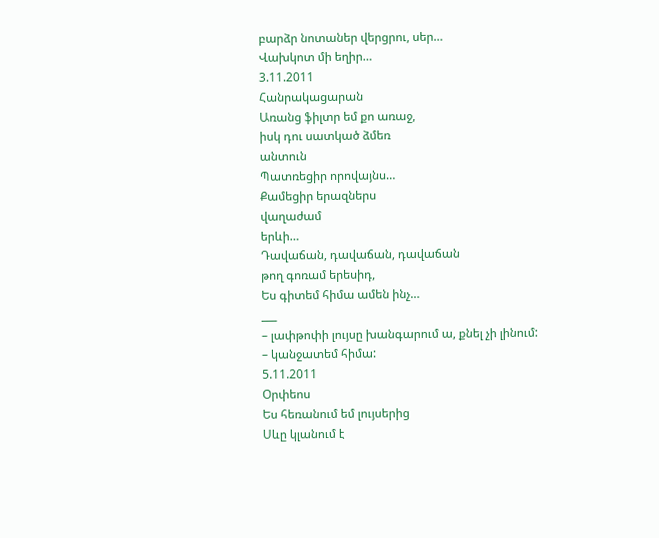բարձր նոտաներ վերցրու, սեր…
Վախկոտ մի եղիր…
3.11.2011
Հանրակացարան
Առանց ֆիլտր եմ քո առաջ,
իսկ դու սատկած ձմեռ
անտուն
Պատռեցիր որովայնս…
Քամեցիր երազներս
վաղաժամ
երևի…
Դավաճան, դավաճան, դավաճան
թող գոռամ երեսիդ,
Ես գիտեմ հիմա ամեն ինչ…
___
– լափթոփի լույսը խանգարում ա, քնել չի լինում:
– կանջատեմ հիմա:
5.11.2011
Օրփեոս
Ես հեռանում եմ լույսերից
Սևը կլանում է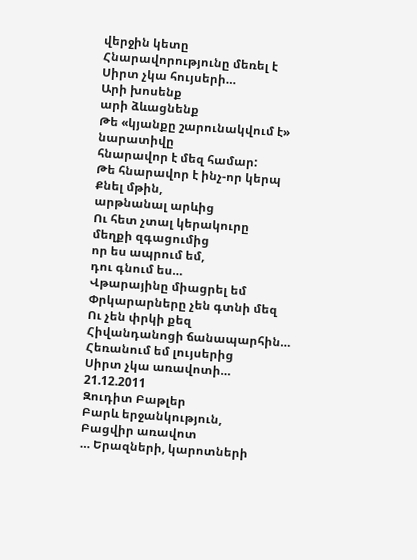վերջին կետը
Հնարավորությունը մեռել է
Սիրտ չկա հույսերի…
Արի խոսենք
արի ձևացնենք
Թե «կյանքը շարունակվում է»
նարատիվը
հնարավոր է մեզ համար:
Թե հնարավոր է ինչ-որ կերպ
Քնել մթին,
արթնանալ արևից
Ու հետ չտալ կերակուրը
մեղքի զգացումից
որ ես ապրում եմ,
դու գնում ես…
Վթարայինը միացրել եմ
Փրկարարները չեն գտնի մեզ
Ու չեն փրկի քեզ
Հիվանդանոցի ճանապարհին…
Հեռանում եմ լույսերից
Սիրտ չկա առավոտի…
21.12.2011
Զուդիտ Բաթլեր
Բարև երջանկություն,
Բացվիր առավոտ
… Երազների, կարոտների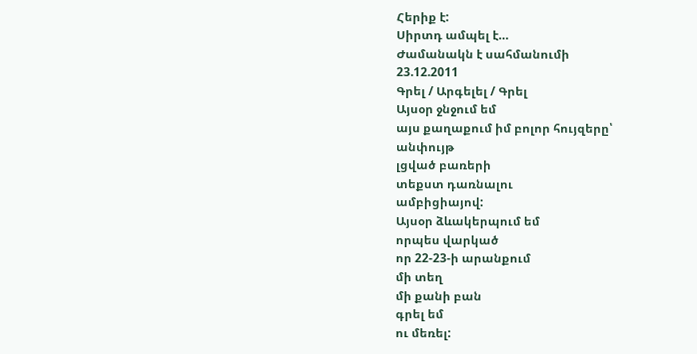Հերիք է:
Սիրտդ ամպել է…
Ժամանակն է սահմանումի
23.12.2011
Գրել / Արգելել / Գրել
Այսօր ջնջում եմ
այս քաղաքում իմ բոլոր հույզերը՝
անփույթ
լցված բառերի
տեքստ դառնալու
ամբիցիայով:
Այսօր ձևակերպում եմ
որպես վարկած
որ 22-23-ի արանքում
մի տեղ
մի քանի բան
գրել եմ
ու մեռել: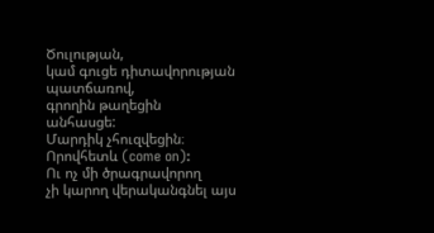Ծուլության,
կամ գուցե դիտավորության պատճառով,
գրողին թաղեցին
անհասցե:
Մարդիկ չհուզվեցին։
Որովհետև (come on):
Ու ոչ մի ծրագրավորող
չի կարող վերականգնել այս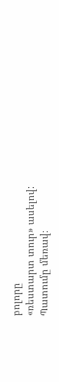բոլորը
«ռեստարտ տուր» ասելով:
Պատումը մեռավ։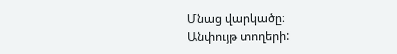Մնաց վարկածը։
Անփույթ տողերի: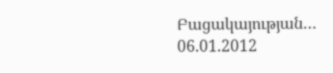Բացակայության…
06.01.2012